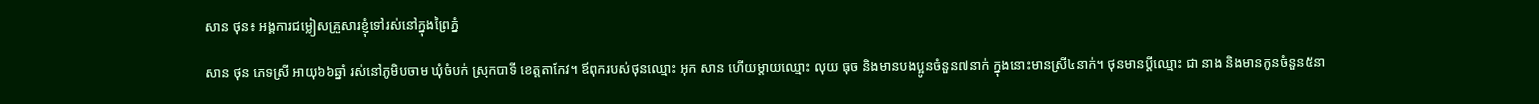សាន ថុន៖ អង្គការជម្លៀសគ្រួសារខ្ញុំទៅរស់នៅក្នុងព្រៃភ្នំ

សាន ថុន ភេទស្រី អាយុ៦៦ឆ្នាំ រស់នៅភូមិបចាម ឃុំចំបក់ ស្រុកបាទី ខេត្តតាកែវ។ ឪពុករបស់ថុនឈ្មោះ អុក សាន ហើយម្ដាយឈ្មោះ លុយ ធុច និងមានបងប្អូនចំនួន៧នាក់ ក្នុងនោះមានស្រី៤នាក់។ ថុនមានប្ដីឈ្មោះ ជា នាង និងមានកូនចំនួន៥នា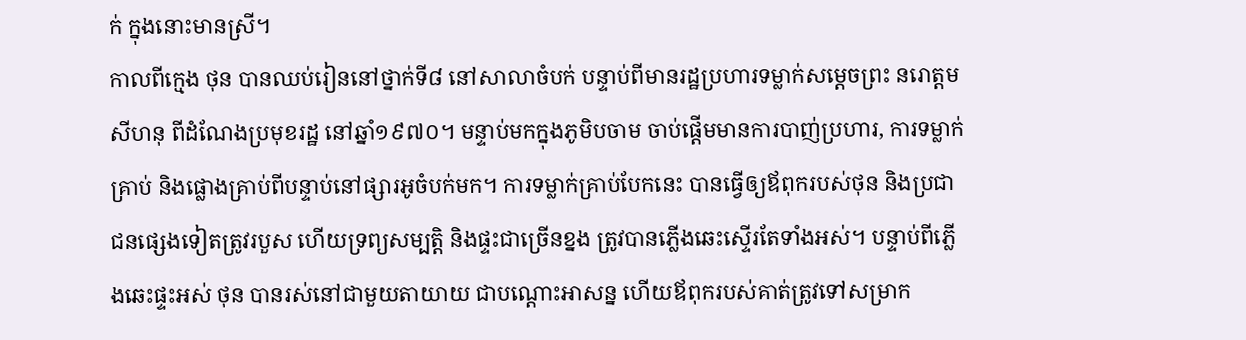ក់ ក្នុងនោះមានស្រី។
កាលពីក្មេង ថុន បានឈប់រៀននៅថ្នាក់ទី៨ នៅសាលាចំបក់ បន្ទាប់ពីមានរដ្ឋប្រហារទម្លាក់សម្ដេចព្រះ នរោត្តម សីហនុ ពីដំណែងប្រមុខរដ្ឋ នៅឆ្នាំ១៩៧០។ មន្ទាប់មកក្នុងភូមិបចាម ចាប់ផ្ដើមមានការបាញ់ប្រហារ, ការទម្លាក់គ្រាប់ និងផ្លោងគ្រាប់ពីបន្ទាប់នៅផ្សារអូចំបក់មក។ ការទម្លាក់គ្រាប់បែកនេះ បានធ្វើឲ្យឪពុករបស់ថុន និងប្រជាជនផ្សេងទៀតត្រូវរបួស ហើយទ្រព្យសម្បត្តិ និងផ្ទះជាច្រើនខ្នង ត្រូវបានភ្លើងឆេះស្ទើរតែទាំងអស់។ បន្ទាប់ពីភ្លើងឆេះផ្ទះអស់ ថុន បានរស់នៅជាមួយតាយាយ ជាបណ្ដោះអាសន្ន ហើយឪពុករបស់គាត់ត្រូវទៅសម្រាក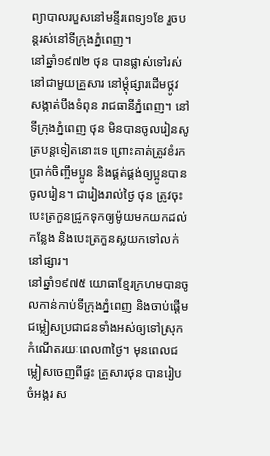ព្យាបាលរបួសនៅមន្ទីរពេទ្យ១ខែ រួចបន្តរស់នៅទីក្រុងភ្នំពេញ។
នៅឆ្នាំ១៩៧២ ថុន បានផ្លាស់ទៅរស់នៅជាមួយគ្រួសារ នៅម្ដុំផ្សារដើមថ្កូវ សង្កាត់បឹងទំពុន រាជធានីភ្នំពេញ។ នៅទីក្រុងភ្នំពេញ ថុន មិនបានចូលរៀនសូត្របន្តទៀតនោះទេ ព្រោះគាត់ត្រូវខំរកប្រាក់ចិញ្ចឹមប្អូន និងផ្គត់ផ្គង់ឲ្យប្អូនបានចូលរៀន។ ជារៀងរាល់ថ្ងៃ ថុន ត្រូវចុះបេះត្រកួនជ្រូកទុកឲ្យម៉ូយមកយកដល់កន្លែង និងបេះត្រកួនស្លយកទៅលក់នៅផ្សារ។
នៅឆ្នាំ១៩៧៥ យោធាខ្មែរក្រហមបានចូលកាន់កាប់ទីក្រុងភ្នំពេញ និងចាប់ផ្ដើមជម្លៀសប្រជាជនទាំងអស់ឲ្យទៅស្រុកកំណើតរយៈពេល៣ថ្ងៃ។ មុនពេលជម្លៀសចេញពីផ្ទះ គ្រួសារថុន បានរៀបចំអង្ករ ស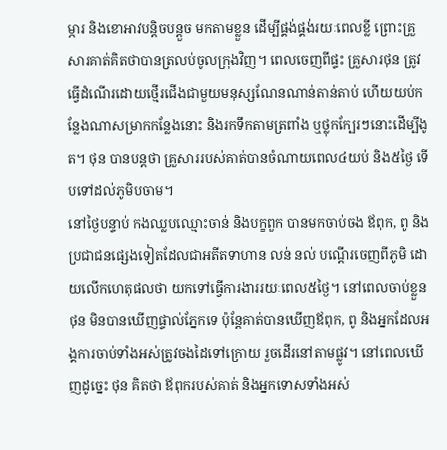ម្ភារ និងខោអាវបន្តិចបន្តួច មកតាមខ្លួន ដើម្បីផ្គង់ផ្គង់រយៈពេលខ្លី ព្រោះគ្រួសារគាត់គិតថាបានត្រលប់ចូលក្រុងវិញ។ ពេលចេញពីផ្ទះ គ្រួសារថុន ត្រូវធ្វើដំណើរដោយថ្មើរជើងជាមួយមនុស្សណែនណាន់តាន់តាប់ ហើយយប់កន្លែងណាសម្រាកកន្លែងនោះ និងរកទឹកតាមត្រពាំង ឬថ្លុកក្បែរៗនោះដើម្បីងូត។ ថុន បានបន្តថា គ្រួសាររបស់គាត់បានចំណាយពេល៤យប់ និង៥ថ្ងៃ ទើបទៅដល់ភូមិបចាម។
នៅថ្ងៃបន្ទាប់ កងឈ្លបឈ្មោះចាន់ និងបក្ខពួក បានមកចាប់ចង ឪពុក, ពូ និងប្រជាជនផ្សេងទៀតដែលជាអតីតទាហាន លន់ នល់ បណ្ដើរចេញពីភូមិ ដោយលើកហេតុផលថា យកទៅធ្វើការងាររយៈពេល៥ថ្ងៃ។ នៅពេលចាប់ខ្លួន ថុន មិនបានឃើញផ្ទាល់ភ្នែកទេ ប៉ុន្តែគាត់បានឃើញឪពុក, ពូ និងអ្នកដែលអង្គការចាប់ទាំងអស់ត្រូវចងដៃទៅក្រោយ រួចដើរនៅតាមផ្លូវ។ នៅពេលឃើញដូច្នេះ ថុន គិតថា ឪពុករបស់គាត់ និងអ្នកទោសទាំងអស់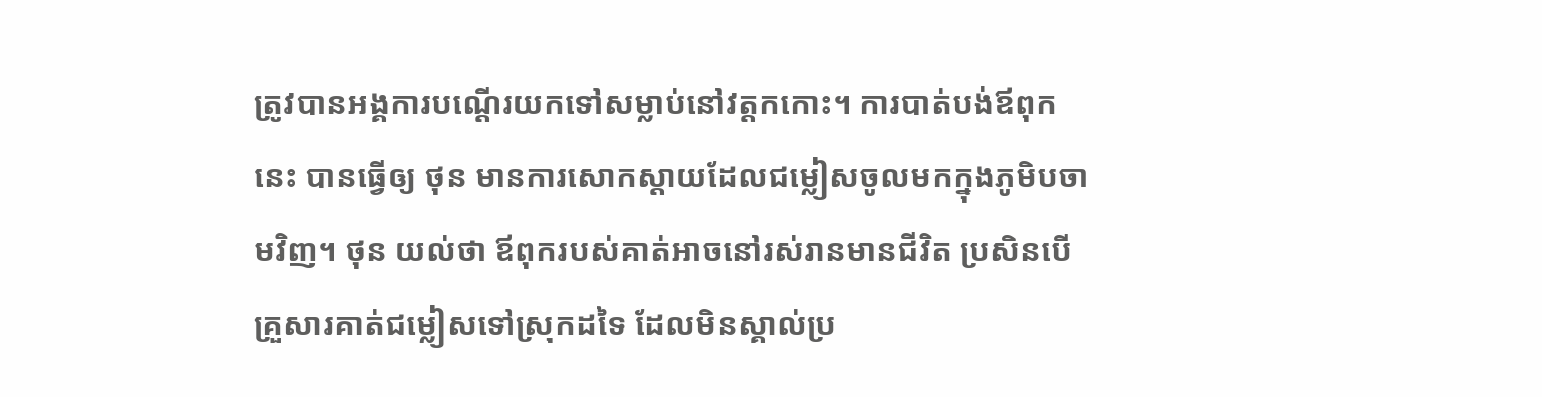ត្រូវបានអង្គការបណ្ដើរយកទៅសម្លាប់នៅវត្តកកោះ។ ការបាត់បង់ឪពុកនេះ បានធ្វើឲ្យ ថុន មានការសោកស្ដាយដែលជម្លៀសចូលមកក្នុងភូមិបចាមវិញ។ ថុន យល់ថា ឪពុករបស់គាត់អាចនៅរស់រានមានជីវិត ប្រសិនបើគ្រួសារគាត់ជម្លៀសទៅស្រុកដទៃ ដែលមិនស្គាល់ប្រ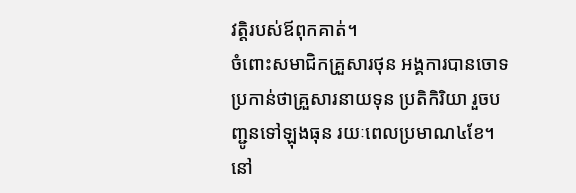វត្តិរបស់ឪពុកគាត់។
ចំពោះសមាជិកគ្រួសារថុន អង្គការបានចោទប្រកាន់ថាគ្រួសារនាយទុន ប្រតិកិរិយា រួចបញ្ជូនទៅឡុងធុន រយៈពេលប្រមាណ៤ខែ។ នៅ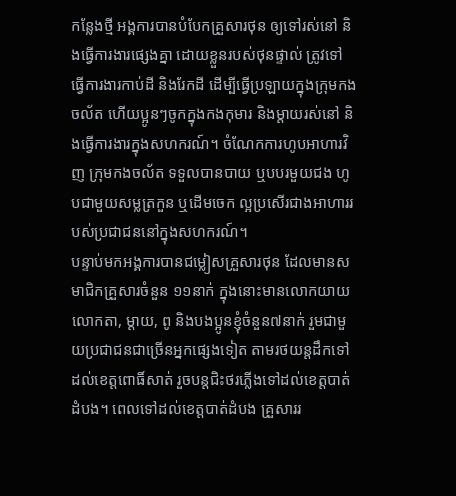កន្លែងថ្មី អង្គការបានបំបែកគ្រួសារថុន ឲ្យទៅរស់នៅ និងធ្វើការងារផ្សេងគ្នា ដោយខ្លួនរបស់ថុនផ្ទាល់ ត្រូវទៅធ្វើការងារកាប់ដី និងរែកដី ដើម្បីធ្វើប្រឡាយក្នុងក្រុមកងចល័ត ហើយប្អូនៗចូកក្នុងកងកុមារ និងម្ដាយរស់នៅ និងធ្វើការងារក្នុងសហករណ៍។ ចំណែកការហូបអាហារវិញ ក្រុមកងចល័ត ទទួលបានបាយ ឬបបរមួយជង ហូបជាមួយសម្លត្រកួន ឬដើមចេក ល្អប្រសើរជាងអាហាររបស់ប្រជាជននៅក្នុងសហករណ៍។
បន្ទាប់មកអង្គការបានជម្លៀសគ្រួសារថុន ដែលមានសមាជិកគ្រួសារចំនួន ១១នាក់ ក្នុងនោះមានលោកយាយលោកតា, ម្ដាយ, ពូ និងបងប្អូនខ្ញុំចំនួន៧នាក់ រួមជាមួយប្រជាជនជាច្រើនអ្នកផ្សេងទៀត តាមរថយន្តដឹកទៅដល់ខេត្តពោធិ៍សាត់ រួចបន្តជិះថរភ្លើងទៅដល់ខេត្តបាត់ដំបង។ ពេលទៅដល់ខេត្តបាត់ដំបង គ្រួសាររ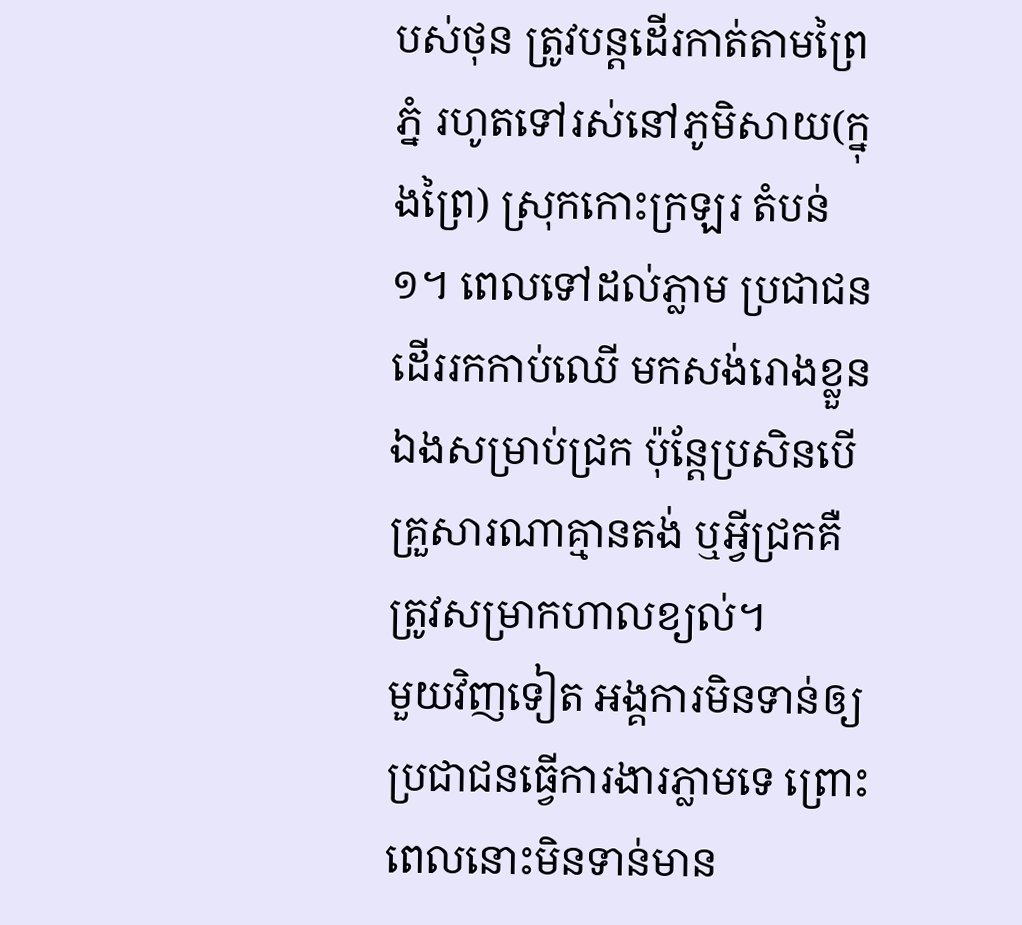បស់ថុន ត្រូវបន្តដើរកាត់តាមព្រៃ ភ្នំ រហូតទៅរស់នៅភូមិសាយ(ក្នុងព្រៃ) ស្រុកកោះក្រឡរ តំបន់១។ ពេលទៅដល់ភ្លាម ប្រជាជនដើររកកាប់ឈើ មកសង់រោងខ្លួនឯងសម្រាប់ជ្រក ប៉ុន្តែប្រសិនបើគ្រួសារណាគ្មានតង់ ឬអ្វីជ្រកគឺត្រូវសម្រាកហាលខ្យល់។
មួយវិញទៀត អង្គការមិនទាន់ឲ្យប្រជាជនធ្វើការងារភ្លាមទេ ព្រោះពេលនោះមិនទាន់មាន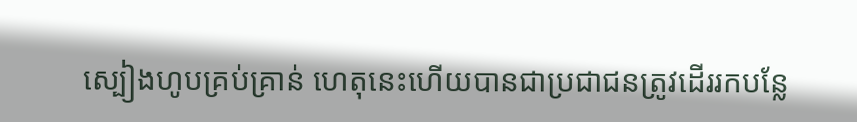ស្បៀងហូបគ្រប់គ្រាន់ ហេតុនេះហើយបានជាប្រជាជនត្រូវដើររកបន្លែ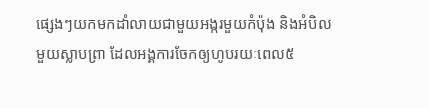ផ្សេងៗយកមកដាំលាយជាមួយអង្ករមួយកំប៉ុង និងអំបិលមួយស្លាបព្រា ដែលអង្គការចែកឲ្យហូបរយៈពេល៥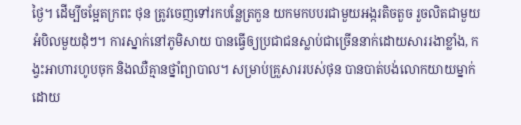ថ្ងៃ។ ដើម្បីចម្អែតក្រពះ ថុន ត្រូវចេញទៅរកបន្លែត្រកួន យកមកបបរជាមួយអង្ករតិចតួច រួចលិតជាមួយអំបិលមួយដុំៗ។ ការស្នាក់នៅភូមិសាយ បានធ្វើឲ្យប្រជាជនស្លាប់ជាច្រើននាក់ដោយសាររងាខ្លាំង, កង្វះអាហារហូបចុក និងឈឺគ្មានថ្នាំព្យាបាល។ សម្រាប់គ្រួសាររបស់ថុន បានបាត់បង់លោកយាយម្នាក់ ដោយ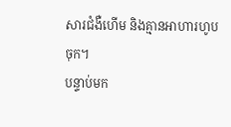សារជំងឺហើម និងគ្មានអាហារហូបចុក។
បន្ទាប់មក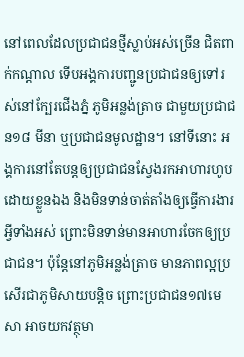នៅពេលដែលប្រជាជនថ្មីស្លាប់អស់ច្រើន ជិតពាក់កណ្ដាល ទើបអង្គការបញ្ជូនប្រជាជនឲ្យទៅរស់នៅក្បែរជើងភ្នំ ភូមិអន្លង់ត្រាច ជាមួយប្រជាជន១៨ មីនា ឬប្រជាជនមូលដ្ឋាន។ នៅទីនោះ អង្គការនៅតែបន្តឲ្យប្រជាជនស្វែងរកអាហារហូបដោយខ្លួនឯង និងមិនទាន់ចាត់តាំងឲ្យធ្វើការងារអ្វីទាំងអស់ ព្រោះមិនទាន់មានអាហារចែកឲ្យប្រជាជន។ ប៉ុន្តែនៅភូមិអន្លង់ត្រាច មានភាពល្អប្រសើរជាភូមិសាយបន្តិច ព្រោះប្រជាជន១៧មេសា អាចយកវត្ថុមា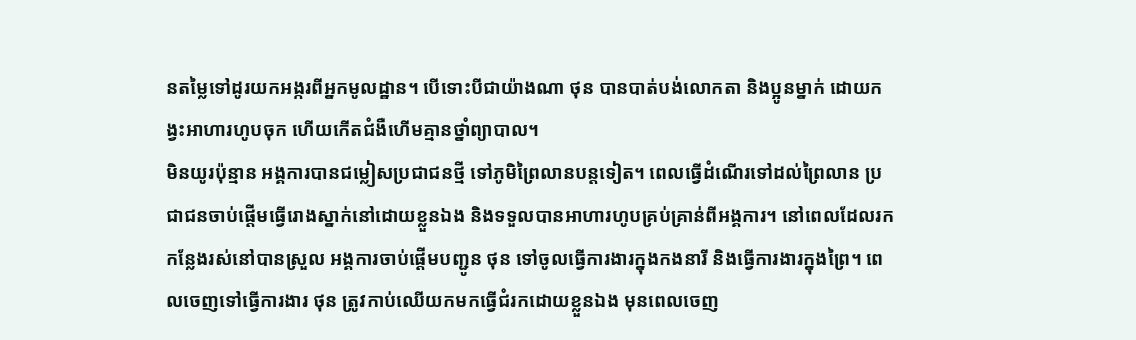នតម្លៃទៅដូរយកអង្ករពីអ្នកមូលដ្ឋាន។ បើទោះបីជាយ៉ាងណា ថុន បានបាត់បង់លោកតា និងប្អូនម្នាក់ ដោយកង្វះអាហារហូបចុក ហើយកើតជំងឺហើមគ្មានថ្នាំព្យាបាល។
មិនយូរប៉ុន្មាន អង្គការបានជម្លៀសប្រជាជនថ្មី ទៅភូមិព្រៃលានបន្តទៀត។ ពេលធ្វើដំណើរទៅដល់ព្រៃលាន ប្រជាជនចាប់ផ្ដើមធ្វើរោងស្នាក់នៅដោយខ្លួនឯង និងទទួលបានអាហារហូបគ្រប់គ្រាន់ពីអង្គការ។ នៅពេលដែលរកកន្លែងរស់នៅបានស្រួល អង្គការចាប់ផ្ដើមបញ្ជូន ថុន ទៅចូលធ្វើការងារក្នុងកងនារី និងធ្វើការងារក្នុងព្រៃ។ ពេលចេញទៅធ្វើការងារ ថុន ត្រូវកាប់ឈើយកមកធ្វើជំរកដោយខ្លួនឯង មុនពេលចេញ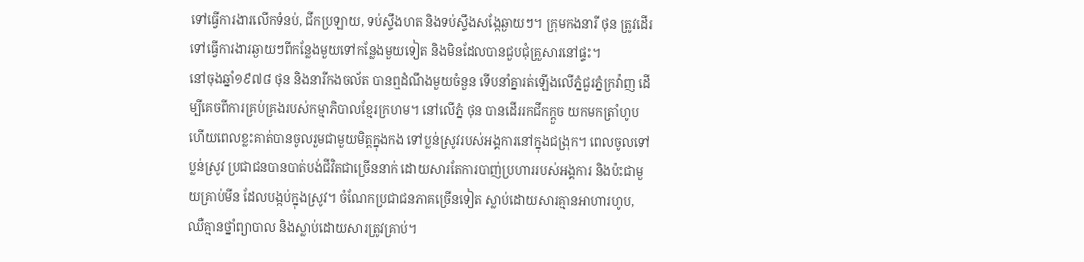ទៅធ្វើការងារលើកទំនប់, ជីកប្រឡាយ, ទប់ស្ទឹងហត និងទប់ស្ទឹងសង្កែឆ្ងាយៗ។ ក្រុមកងនារី ថុន ត្រូវដើរទៅធ្វើការងារឆ្ងាយៗពីកន្លែងមួយទៅកន្លែងមួយទៀត និងមិនដែលបានជួបជុំគ្រួសារនៅផ្ទះ។
នៅចុងឆ្នាំ១៩៧៨ ថុន និងនារីកងចល័ត បានឮដំណឹងមួយចំនួន ទើបនាំគ្នារត់ឡើងលើភ្នំជួរភ្នំក្រវ៉ាញ ដើម្បីគេចពីការគ្រប់គ្រងរបស់កម្មាភិបាលខ្មែរក្រហម។ នៅលើភ្នំ ថុន បានដើររកជីកក្ដួច យកមកត្រាំហូប ហើយពេលខ្លះគាត់បានចូលរួមជាមួយមិត្តក្នុងកង ទៅប្លន់ស្រូវរបស់អង្គការនៅក្នុងជង្រុក។ ពេលចូលទៅប្លន់ស្រូវ ប្រជាជនបានបាត់បង់ជីវិតជាច្រើននាក់ ដោយសារតែការបាញ់ប្រហាររបស់អង្គការ និងប៉ះជាមួយគ្រាប់មីន ដែលបង្កប់ក្នុងស្រូវ។ ចំណែកប្រជាជនភាគច្រើនទៀត ស្លាប់ដោយសារគ្មានអាហារហូប, ឈឺគ្មានថ្នាំព្យាបាល និងស្លាប់ដោយសារត្រូវគ្រាប់។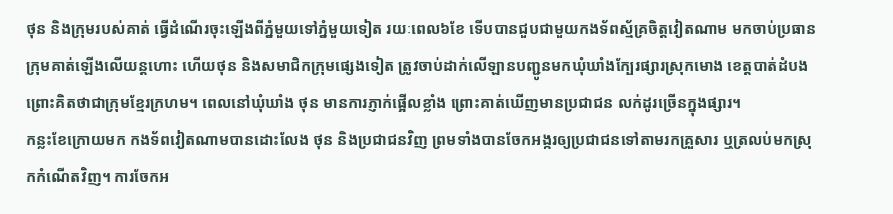ថុន និងក្រុមរបស់គាត់ ធ្វើដំណើរចុះឡើងពីភ្នំមួយទៅភ្នំមួយទៀត រយៈពេល៦ខែ ទើបបានជួបជាមួយកងទ័ពស្ម័គ្រចិត្តវៀតណាម មកចាប់ប្រធានក្រុមគាត់ឡើងលើយន្តហោះ ហើយថុន និងសមាជិកក្រុមផ្សេងទៀត ត្រូវចាប់ដាក់លើឡានបញ្ជូនមកឃុំឃាំងក្បែរផ្សារស្រុកមោង ខេត្តបាត់ដំបង ព្រោះគិតថាជាក្រុមខ្មែរក្រហម។ ពេលនៅឃុំឃាំង ថុន មានការភ្ញាក់ផ្អើលខ្លាំង ព្រោះគាត់ឃើញមានប្រជាជន លក់ដូរច្រើនក្នុងផ្សារ។
កន្លះខែក្រោយមក កងទ័ពវៀតណាមបានដោះលែង ថុន និងប្រជាជនវិញ ព្រមទាំងបានចែកអង្ករឲ្យប្រជាជនទៅតាមរកគ្រួសារ ឬត្រលប់មកស្រុកកំណើតវិញ។ ការចែកអ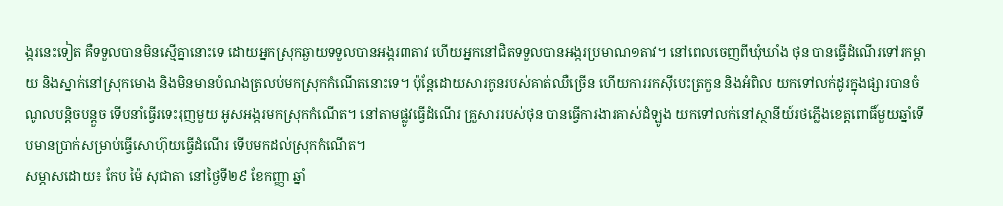ង្ករនេះទៀត គឺទទួលបានមិនស្មើគ្នានោះទេ ដោយអ្នកស្រុកឆ្ងាយទទួលបានអង្ករ៣តាវ ហើយអ្នកនៅជិតទទួលបានអង្ករប្រមាណ១តាវ។ នៅពេលចេញពីឃុំឃាំង ថុន បានធ្វើដំណើរទៅរកម្ដាយ និងស្នាក់នៅស្រុកមោង និងមិនមានបំណងត្រលប់មកស្រុកកំណើតនោះទេ។ ប៉ុន្តែដោយសារកូនរបស់គាត់ឈឺច្រើន ហើយការរកស៊ីបេះត្រកួន និងអំពិល យកទៅលក់ដូរក្នុងផ្សារបានចំណូលបន្តិចបន្តួច ទើបនាំធ្វើរទេះរុញមួយ អូសអង្ករមកស្រុកកំណើត។ នៅតាមផ្លូវធ្វើដំណើរ គ្រួសាររបស់ថុន បានធ្វើការងារគាស់ដំឡូង យកទៅលក់នៅស្ថានីយ៍រថភ្លើងខេត្តពោធិ៍មួយឆ្នាំទើបមានប្រាក់សម្រាប់ធ្វើសោហ៊ុយធ្វើដំណើរ ទើបមកដល់ស្រុកកំណើត។
សម្ភាសដោយ៖ កែប ម៉ៃ សុជាតា នៅថ្ងៃទី២៩ ខែកញ្ញា ឆ្នាំ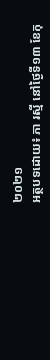២០២១
អត្ថបទដោយ៖ ភា រស្មី នៅថ្ងៃទី១៣ ខែកុ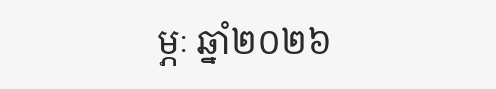ម្ភៈ ឆ្នាំ២០២៦